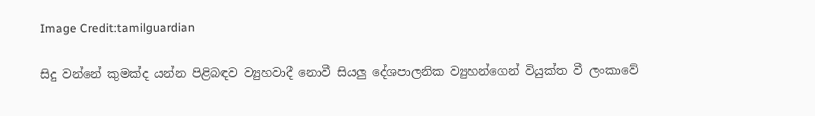Image Credit:tamilguardian

සිදු වන්නේ කුමක්ද යන්න පිළිබඳව ව්‍යුහවාදී නොවී සියලු දේශපාලනික ව්‍යුහන්ගෙන් වියුක්ත වී ලංකාවේ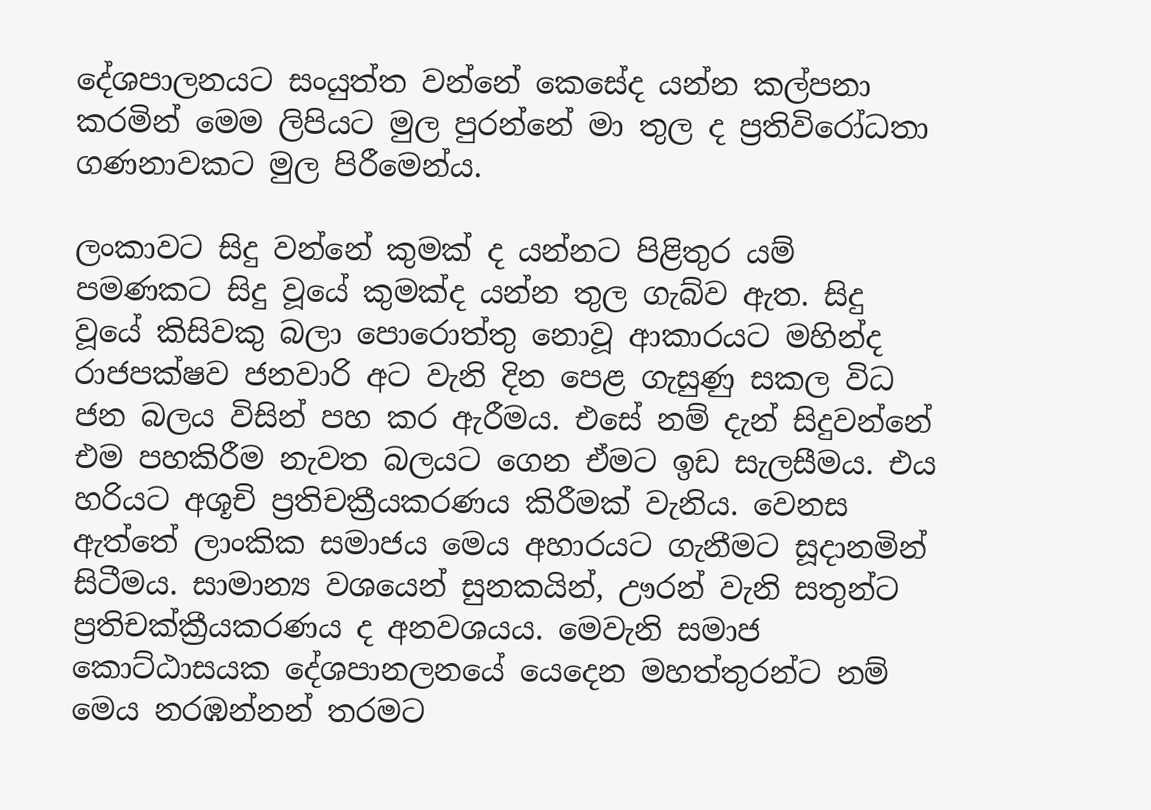දේශපාලනයට සංයුත්ත වන්නේ කෙසේද යන්න කල්පනා කරමින් මෙම ලිපියට මුල පුරන්නේ මා තුල ද ප්‍රතිවිරෝධතා ගණනාවකට මුල පිරීමෙන්ය.

ලංකාවට සිදු වන්නේ කුමක් ද යන්නට පිළිතුර යම් පමණකට සිදු වූයේ කුමක්ද යන්න තුල ගැබ්ව ඇත. සිදු වූයේ කිසිවකු බලා පොරොත්තු නොවූ ආකාරයට මහින්ද රාජපක්ෂව ජනවාරි අට වැනි දින පෙළ ගැසුණු සකල විධ ජන බලය විසින් පහ කර ඇරීමය. එසේ නම් දැන් සිදුවන්නේ එම පහකිරීම නැවත බලයට ගෙන ඒමට ඉඩ සැලසීමය. එය හරියට අශූචි ප්‍රතිචක්‍රීයකරණය කිරීමක් වැනිය. වෙනස ඇත්තේ ලාංකික සමාජය මෙය අහාරයට ගැනීමට සූදානමින් සිටීමය. සාමාන්‍ය වශයෙන් සුනකයින්, ඌරන් වැනි සතුන්ට ප්‍රතිචක්ක්‍රීයකරණය ද අනවශයය. මෙවැනි සමාජ කොට්ඨාසයක දේශපානලනයේ යෙදෙන මහත්තුරන්ට නම් මෙය නරඹන්නන් තරමට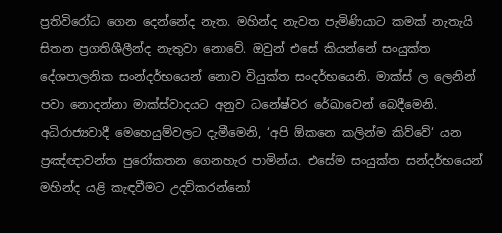ප්‍රතිවිරෝධ ගෙන දෙන්නේද නැත. මහින්ද නැවත පැමිණියාට කමක් නැතැයි සිතන ප්‍රගතිශීලීන්ද නැතුවා නොවේ. ඔවුන් එසේ කියන්නේ සංයුක්ත දේශපාලනික සංන්දර්භයෙන් නොව වියුක්ත සංදර්භයෙනි. මාක්ස් ල ලෙනින් පවා නොදන්නා මාක්ස්වාදයට අනුව ධනේෂ්වර රේඛාවෙන් බෙදීමෙනි. අධිරාජ්‍යවාදී මෙහෙයුම්වලට දැමීමෙනි, ‘අපි ඕකනෙ කලින්ම කිව්වේ‘ යන ප්‍රඤ්ඥාවන්ත පුරෝකතන ගෙනහැර පාමින්ය. එසේම සංයුක්ත සන්දර්භයෙන් මහින්ද යළි කැඳවීමට උදව්කරන්නෝ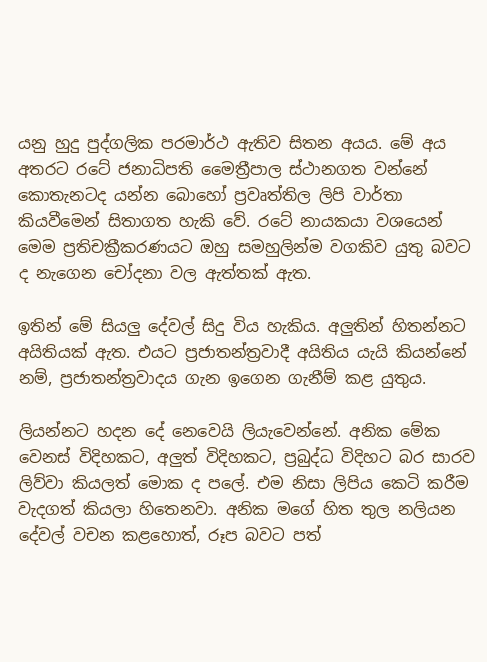යනු හුදු පුද්ගලික පරමාර්ථ ඇතිව සිතන අයය. මේ අය අතරට රටේ ජනාධිපති මෛත්‍රීපාල ස්ථානගත වන්නේ කොතැනටද යන්න බොහෝ ප්‍රවෘත්තිල ලිපි වාර්තා කියවීමෙන් සිතාගත හැකි වේ. රටේ නායකයා වශයෙන් මෙම ප්‍රතිචක්‍රීකරණයට ඔහු සමහුලින්ම වගකිව යුතු බවට ද නැගෙන චෝදනා වල ඇත්තක් ඇත.

ඉතින් මේ සියලු දේවල් සිදු විය හැකිය. අලුතින් හිතන්නට අයිතියක් ඇත. එයට ප්‍රජාතන්ත්‍රවාදී අයිතිය යැයි කියන්නේ නම්, ප්‍රජාතන්ත්‍රවාදය ගැන ඉගෙන ගැනීම් කළ යුතුය.

ලියන්නට හදන දේ නෙවෙයි ලියැවෙන්නේ. අනික මේක වෙනස් විදිහකට, අලුත් විදිහකට, ප්‍රබුද්ධ විදිහට බර සාරව ලිව්වා කියලත් මොක ද පලේ. එම නිසා ලිපිය කෙටි කරීම වැදගත් කියලා හිතෙනවා. අනික මගේ හිත තුල නලියන දේවල් වචන කළහොත්, රූප බවට පත්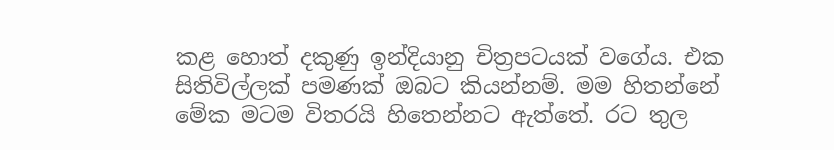කළ හොත් දකුණු ඉන්දියානු චිත්‍රපටයක් වගේය. එක සිතිවිල්ලක් පමණක් ඔබට කියන්නම්. මම හිතන්නේ මේක මටම විතරයි හිතෙන්නට ඇත්තේ. රට තුල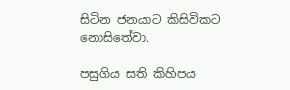සිටින ජනයාට කිසිවිකට නොසිතේවා.

පසුගිය සති කිහිපය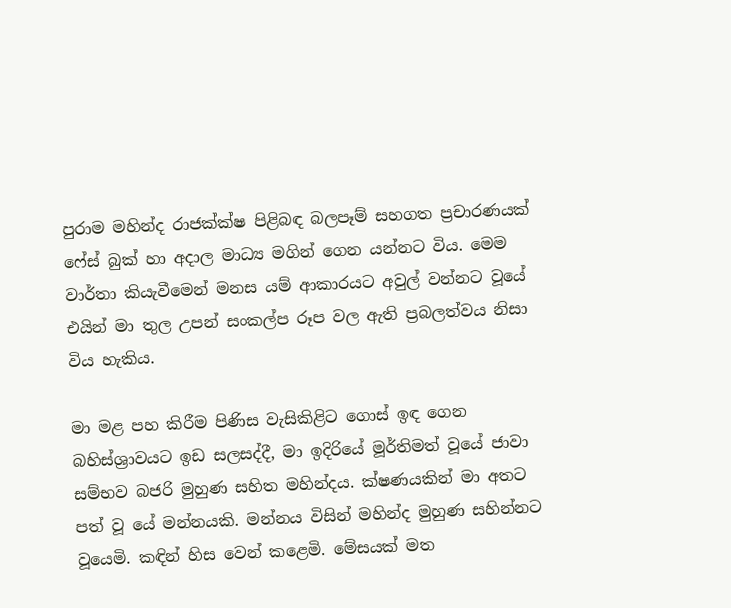පුරාම මහින්ද රාජක්ක්ෂ පිළිබඳ බලපෑම් සහගත ප්‍රචාරණයක් ෆේස් බුක් හා අදාල මාධ්‍ය මගින් ගෙන යන්නට විය. මෙම වාර්තා කියැවීමෙන් මනස යම් ආකාරයට අවුල් වන්නට වූයේ එයින් මා තුල උපන් සංකල්ප රූප වල ඇති ප්‍රබලත්වය නිසා විය හැකිය.

මා මළ පහ කිරීම පිණිස වැසිකිළිට ගොස් ඉඳ ගෙන බහිස්ශ්‍රාවයට ඉඩ සලසද්දී, මා ඉදිරියේ මූර්තිමත් වූයේ ජාවා සම්භව බජරි මුහුණ සහිත මහින්දය. ක්ෂණයකින් මා අතට පත් වූ යේ මන්නයකි. මන්නය විසින් මහින්ද මුහුණ සහින්නට වූයෙමි. කඳින් හිස වෙන් කළෙමි. මේසයක් මත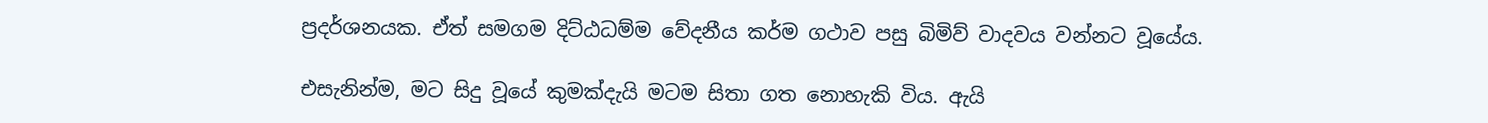ප්‍රදර්ශනයක. ඒත් සමගම දිට්ඨධම්ම වේදනීය කර්ම ගථාව පසු බිමිව් වාදවය වන්නට වූයේය.

එසැනින්ම, මට සිදු වූයේ කුමක්දැයි මටම සිතා ගත නොහැකි විය. ඇයි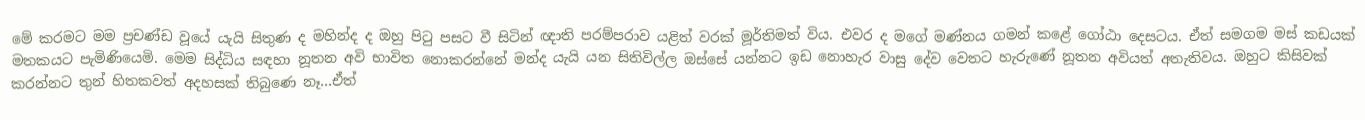මේ කරමට මම ප්‍රචණ්ඩ වූයේ යැයි සිතුණ ද මහින්ද ද ඔහු පිටු පසට වී සිටින් ඥාති පරම්පරාව යළිත් වරක් මූර්තිමත් විය. එවර ද මගේ මණ්නය ගමන් කළේ ගෝඨා දෙසටය. ඒත් සමගම මස් කඩයක් මතකයට පැමිණියෙමි. මෙම සිද්ධිය සඳහා නූතන අවි භාවිත නොකරන්නේ මන්ද යැයි යන සිතිවිල්ල ඔස්සේ යන්නට ඉඩ නොහැර වාසු දේව වෙතට හැරුණේ නූතන අවියත් අතැතිවය. ඔහුට කිසිවක් කරන්නට තුන් හිතකවත් අදහසක් තිබුණෙ නෑ…ඒත්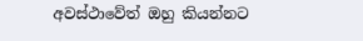අවස්ථාවේත් ඔහු කියන්නට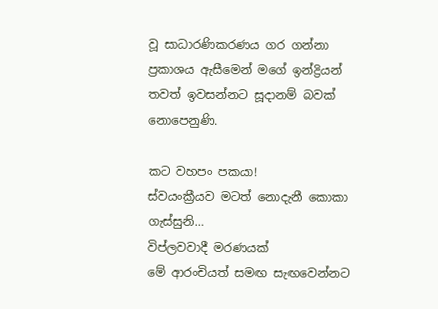වූ සාධාරණිකරණය ගර ගන්නා ප්‍රකාශය ඇසීමෙන් මගේ ඉන්ද්‍රියන් තවත් ඉවසන්නට සූදානම් බවක් නොපෙනුණි.

කට වහපං පකයා!
ස්වයංක්‍රීයව මටත් නොදැනී කොකා ගැස්සුනි…
විප්ලවවාදී මරණයක්
මේ ආරංචියත් සමඟ සැඟවෙන්නට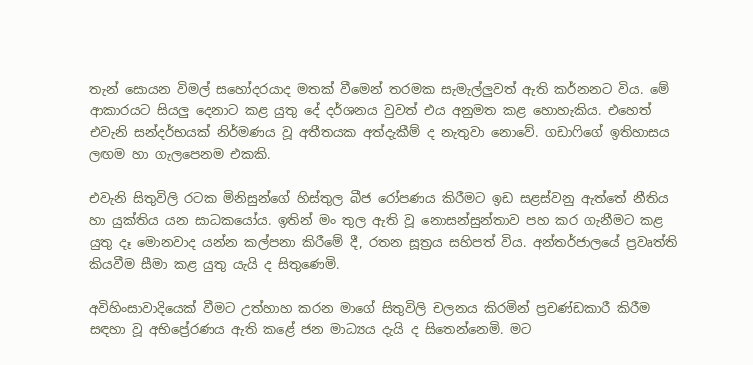තැන් සොයන විමල් සහෝදරයාද මතක් වීමෙන් තරමක සැමැල්ලුවත් ඇති කර්නනට විය. මේ ආකාරයට සියලු දෙනාට කළ යුතු දේ දර්ශනය වුවත් එය අනුමත කළ හොහැකිය. එහෙත් එවැනි සන්දර්භයක් නිර්මණය වූ අතීතයක අත්දැකීම් ද නැතුවා නොවේ. ගඩාෆිගේ ඉතිහාසය ලඟම හා ගැලපෙනම එකකි.

එවැනි සිතුවිලි රටක මිනිසුන්ගේ හිස්තුල බීජ රෝපණය කිරීමට ඉඩ සළස්වනු ඇත්තේ නීතිය හා යුක්තිය යන සාධකයෝය. ඉතින් මං තුල ඇති වූ නොසන්සුන්තාව පහ කර ගැනීමට කළ යුතු දෑ මොනවාද යන්න කල්පනා කිරීමේ දී, රතන සූත්‍රය සහිපත් විය. අන්තර්ජාලයේ ප්‍රවෘත්ති කියවීම සීමා කළ යුතු යැයි ද සිතුණෙමි.

අවිහිංසාවාදියෙක් වීමට උත්හාහ කරන මාගේ සිතුවිලි චලනය කිරමින් ප්‍රචණ්ඩකාරී කිරීම සඳහා වූ අභිප්‍රේරණය ඇති කළේ ජන මාධ්‍යය දැයි ද සිතෙන්නෙමි. මට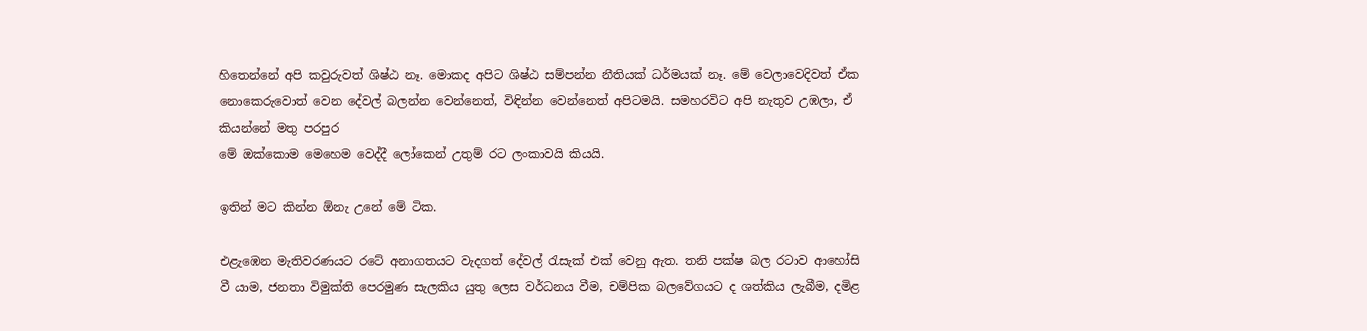හිතෙන්නේ අපි කවුරුවත් ශිෂ්ඨ නෑ. මොකද අපිට ශිෂ්ඨ සම්පන්න නීතියක් ධර්මයක් නෑ. මේ වෙලාවෙදිවත් ඒක නොකෙරුවොත් වෙන දේවල් බලන්න වෙන්නෙත්, විඳින්න වෙන්නෙත් අපිටමයි. සමහරවිට අපි නැතුව උඹලා, ඒ කියන්නේ මතු පරපුර
මේ ඔක්කොම මෙහෙම වෙද්දී ලෝකෙන් උතුම් රට ලංකාවයි කියයි.

ඉතින් මට කින්න ඕනැ උනේ මේ ටික.

එළැඹෙන මැතිවරණයට රටේ අනාගතයට වැදගත් දේවල් රැසැක් එක් වෙනු ඇත. තනි පක්ෂ බල රටාව ආහෝසි වී යාම, ජනතා විමුක්ති පෙරමුණ සැලකිය යුතු ලෙස වර්ධනය වීම, චම්පික බලවේගයට ද ශත්කිය ලැබීම, දමිළ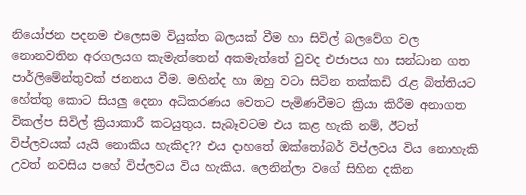නියෝජන පදනම එලෙසම වියුක්ත බලයක් වීම හා සිවිල් බලවේග වල නොනවතින අරගලයග කැමැත්තෙන් අකමැත්තේ වුවද එජාපය හා සන්ධාන ගත පාර්ලිමේන්තුවක් ජනනය වීම. මහින්ද හා ඔහු වටා සිටින තක්කඩි රැළ බිත්තියට හේත්තු කොට සියලු දෙනා අධිකරණය වෙතට පැමිණවීමට ක්‍රියා කිරීම අනාගත විකල්ප සිවිල් ක්‍රියාකාරී කටයුතුය. සැබෑවටම එය කළ හැකි නම්, ඊටත් විප්ලවයක් යැයි නොකිය හැකිද?? එය දාහතේ ඔක්තෝබර් විප්ලවය විය නොහැකි උවත් නවසිය පහේ විප්ලවය විය හැකිය. ලෙනින්ලා වගේ සිහින දකින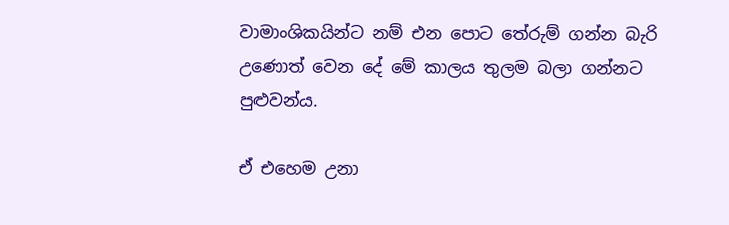වාමාංශිකයින්ට නම් එන පොට තේරුම් ගන්න බැරි උණොත් වෙන දේ මේ කාලය තුලම බලා ගන්නට පුළුවන්ය.

ඒ එහෙම උනා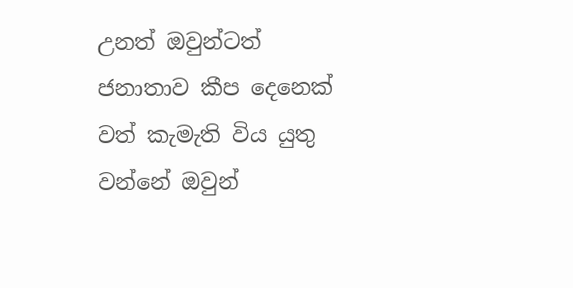උනත් ඔවුන්ටත් ජනාතාව කීප දෙනෙක් වත් කැමැති විය යුතු වන්නේ ඔවුන්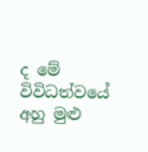ද මේ විවිධත්වයේ අහු මුළු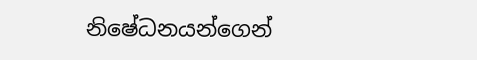නිෂේධනයන්ගෙන්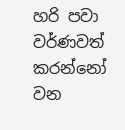හරි පවා වර්ණවත් කරන්නෝ වන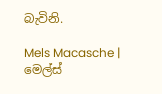බැවිනි.

Mels Macasche | මෙල්ස්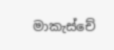මාකැස්චේ